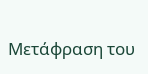Μετάφραση του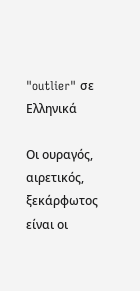"outlier" σε Ελληνικά

Οι ουραγός, αιρετικός, ξεκάρφωτος είναι οι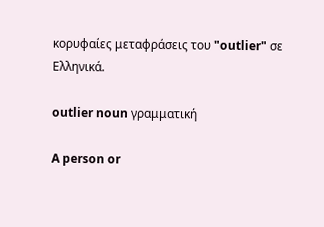κορυφαίες μεταφράσεις του "outlier" σε Ελληνικά.

outlier noun γραμματική

A person or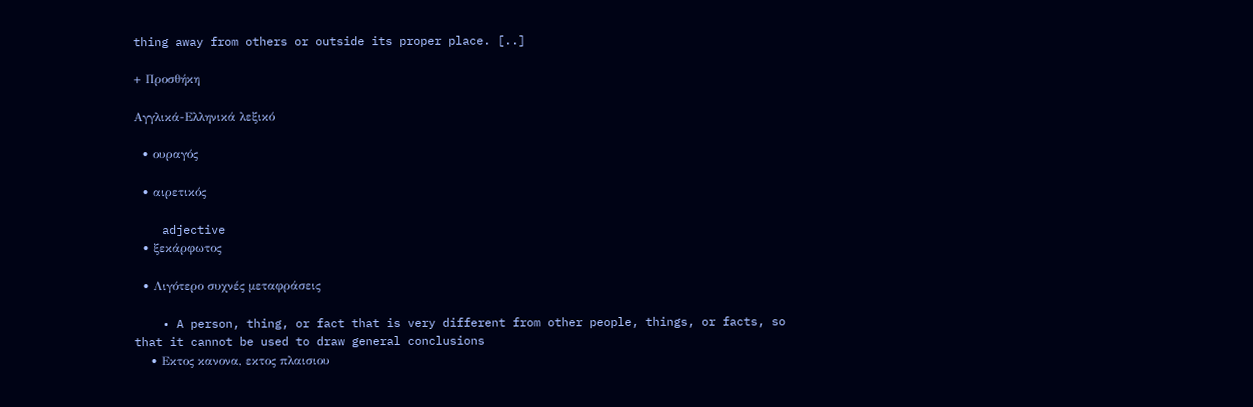thing away from others or outside its proper place. [..]

+ Προσθήκη

Αγγλικά-Ελληνικά λεξικό

  • ουραγός

  • αιρετικός

    adjective
  • ξεκάρφωτος

  • Λιγότερο συχνές μεταφράσεις

    • A person, thing, or fact that is very different from other people, things, or facts, so that it cannot be used to draw general conclusions
    • Εκτος κανονα, εκτος πλαισιου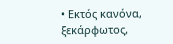• Εκτός κανόνα, ξεκάρφωτος,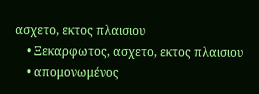ασχετο, εκτος πλαισιου
    • Ξεκαρφωτος, ασχετο, εκτος πλαισιου
    • απομονωμένος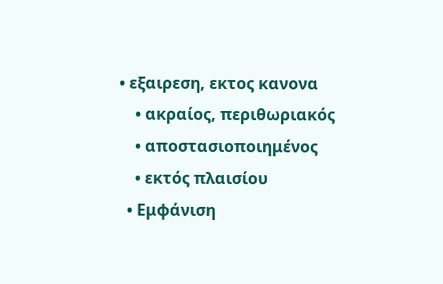• εξαιρεση, εκτος κανονα
    • ακραίος, περιθωριακός
    • αποστασιοποιημένος
    • εκτός πλαισίου
  • Εμφάνιση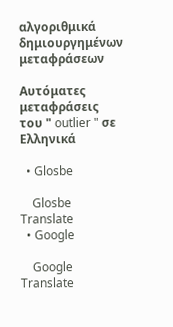αλγοριθμικά δημιουργημένων μεταφράσεων

Αυτόματες μεταφράσεις του " outlier " σε Ελληνικά

  • Glosbe

    Glosbe Translate
  • Google

    Google Translate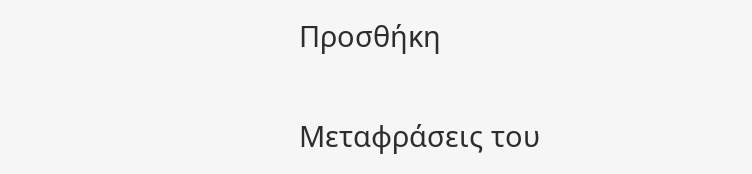Προσθήκη

Μεταφράσεις του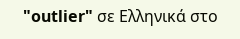"outlier" σε Ελληνικά στο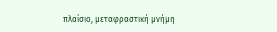πλαίσιο, μεταφραστική μνήμη